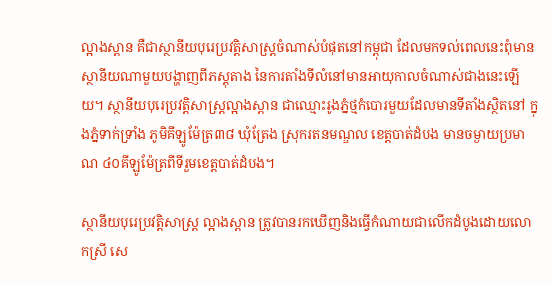ល្អាងស្ពាន គឺជាស្ថានីយបុរេប្រវត្តិសាស្ត្រចំណាស់បំផុតនៅកម្ពុជា ដែលមកទល់ពេលនេះពុំមានស្ថានីយណាមួយបង្ហាញពីភស្តុតាង នៃការតាំងទីលំនៅមានអាយុកាលចំណាស់ជាងនេះឡើយ។ ស្ថានីយបុរេប្រវត្តិសាស្ត្រល្អាងស្ពាន ជាឈ្មោះរូងភ្នំថ្មកំបោរមួយដែលមានទីតាំងស្ថិតនៅ ក្នុងភ្នំទាក់ទ្រាំង ភូមិគីឡូម៉ែត្រ៣៨ ឃុំត្រែង ស្រុករតនមណ្ឌល ខេត្តបាត់ដំបង មានចម្ងាយប្រមាណ ៤០គីឡូម៉ែត្រពីទីរួមខេត្តបាត់ដំបង។

ស្ថានីយបុរេប្រវត្តិសាស្រ្ត ល្អាងស្ពាន ត្រូវបានរកឃើញនិងធ្វើកំណាយជាលើកដំបូងដោយលោកស្រី សេ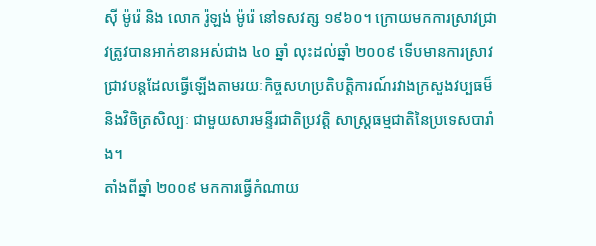ស៊ី ម៉ូរ៉េ និង លោក រ៉ូឡង់ ម៉ូរ៉េ នៅទសវត្ស ១៩៦០។ ក្រោយមកការស្រាវជ្រាវត្រូវបានអាក់ខានអស់ជាង ៤០ ឆ្នាំ លុះដល់ឆ្នាំ ២០០៩ ទើបមានការស្រាវជ្រាវបន្តដែលធ្វើឡើងតាមរយៈកិច្ចសហប្រតិបត្តិការណ៍រវាងក្រសួងវប្បធម៏ និងវិចិត្រសិល្បៈ ជាមួយសារមន្ទីរជាតិប្រវត្តិ សាស្រ្តធម្មជាតិនៃប្រទេសបារាំង។
តាំងពីឆ្នាំ ២០០៩ មកការធ្វើកំណាយ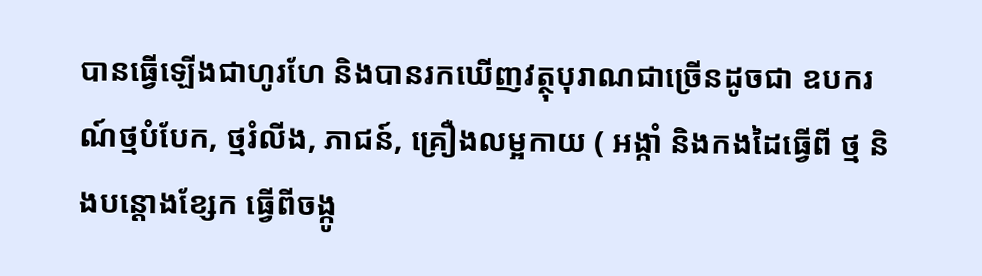បានធ្វើឡើងជាហូរហែ និងបានរកឃើញវត្ថុបុរាណជាច្រើនដូចជា ឧបករណ៍ថ្មបំបែក, ថ្មរំលីង, ភាជន៍, គ្រឿងលម្អកាយ ( អង្កាំ និងកងដៃធ្វើពី ថ្ម និងបន្តោងខ្សែក ធ្វើពីចង្កូ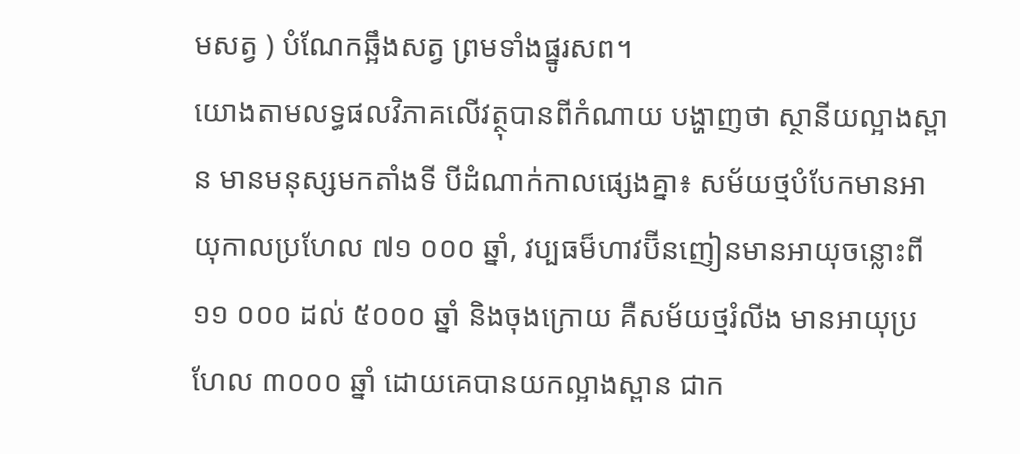មសត្វ ) បំណែកឆ្អឹងសត្វ ព្រមទាំងផ្នូរសព។
យោងតាមលទ្ធផលវិភាគលើវត្ថុបានពីកំណាយ បង្ហាញថា ស្ថានីយល្អាងស្ពាន មានមនុស្សមកតាំងទី បីដំណាក់កាលផ្សេងគ្នា៖ សម័យថ្មបំបែកមានអាយុកាលប្រហែល ៧១ ០០០ ឆ្នាំ, វប្បធម៏ហាវប៊ីនញៀនមានអាយុចន្លោះពី ១១ ០០០ ដល់ ៥០០០ ឆ្នាំ និងចុងក្រោយ គឺសម័យថ្មរំលីង មានអាយុប្រហែល ៣០០០ ឆ្នាំ ដោយគេបានយកល្អាងស្ពាន ជាក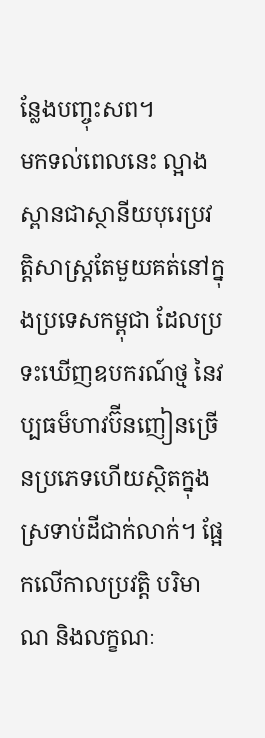ន្លែងបញ្ចុះសព។
មកទល់ពេលនេះ ល្អាងស្ពានជាស្ថានីយបុរេប្រវត្តិសាស្រ្តតែមួយគត់នៅក្នុងប្រទេសកម្ពុជា ដែលប្រទះឃើញឧបករណ៍ថ្ម នៃវប្បធម៏ហាវប៊ីនញៀនច្រើនប្រភេទហើយស្ថិតក្នុងស្រទាប់ដីជាក់លាក់។ ផ្អែកលើកាលប្រវត្តិ បរិមាណ និងលក្ខណៈ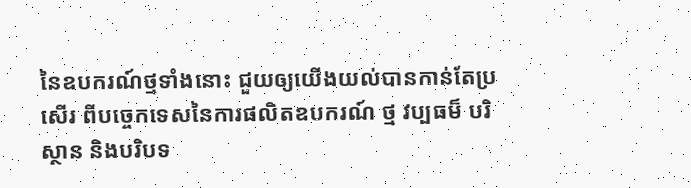នៃឧបករណ៍ថ្មទាំងនោះ ជួយឲ្យយើងយល់បានកាន់តែប្រសើរ ពីបច្ចេកទេសនៃការផលិតឧបករណ៍ ថ្ម វប្បធម៏ បរិស្ថាន និងបរិបទ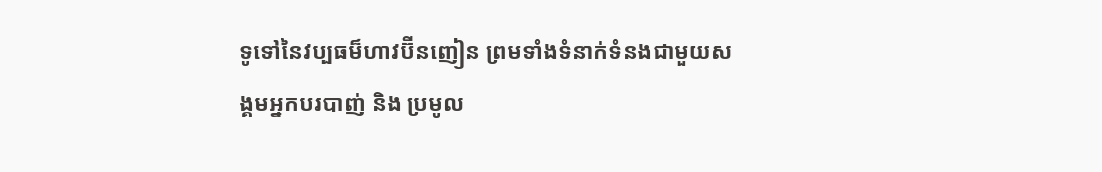ទូទៅនៃវប្បធម៏ហាវប៊ីនញៀន ព្រមទាំងទំនាក់ទំនងជាមួយសង្គមអ្នកបរបាញ់ និង ប្រមូល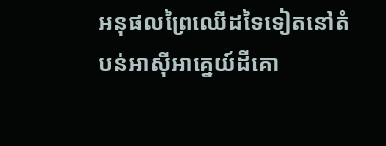អនុផលព្រៃឈើដទៃទៀតនៅតំបន់អាស៊ីអាគ្នេយ៍ដីគោ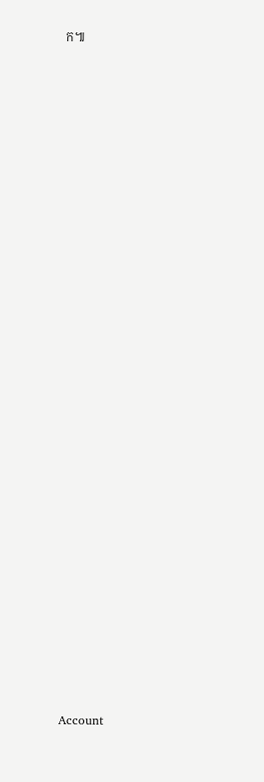ក៕





























Account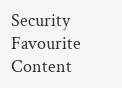Security
Favourite Content